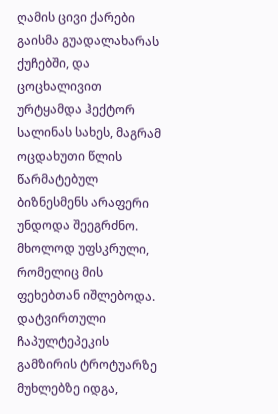ღამის ცივი ქარები გაისმა გუადალახარას ქუჩებში, და ცოცხალივით ურტყამდა ჰექტორ სალინას სახეს, მაგრამ ოცდახუთი წლის წარმატებულ ბიზნესმენს არაფერი უნდოდა შეეგრძნო. მხოლოდ უფსკრული, რომელიც მის ფეხებთან იშლებოდა. დატვირთული ჩაპულტეპეკის გამზირის ტროტუარზე მუხლებზე იდგა,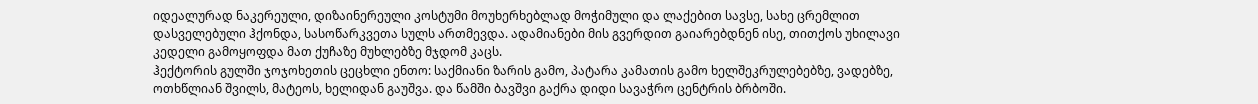იდეალურად ნაკერეული, დიზაინერეული კოსტუმი მოუხერხებლად მოჭიმული და ლაქებით სავსე, სახე ცრემლით დასველებული ჰქონდა, სასოწარკვეთა სულს ართმევდა. ადამიანები მის გვერდით გაიარებდნენ ისე, თითქოს უხილავი კედელი გამოყოფდა მათ ქუჩაზე მუხლებზე მჯდომ კაცს.
ჰექტორის გულში ჯოჯოხეთის ცეცხლი ენთო: საქმიანი ზარის გამო, პატარა კამათის გამო ხელშეკრულებებზე, ვადებზე, ოთხწლიან შვილს, მატეოს, ხელიდან გაუშვა. და წამში ბავშვი გაქრა დიდი სავაჭრო ცენტრის ბრბოში.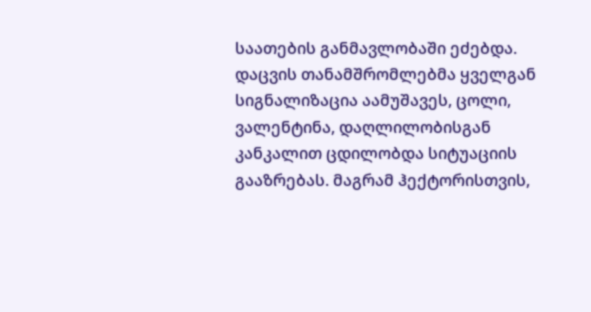საათების განმავლობაში ეძებდა. დაცვის თანამშრომლებმა ყველგან სიგნალიზაცია აამუშავეს, ცოლი, ვალენტინა, დაღლილობისგან კანკალით ცდილობდა სიტუაციის გააზრებას. მაგრამ ჰექტორისთვის,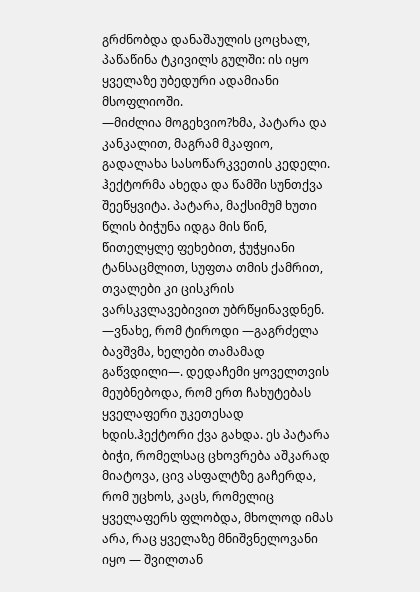გრძნობდა დანაშაულის ცოცხალ, პაწაწინა ტკივილს გულში: ის იყო ყველაზე უბედური ადამიანი მსოფლიოში.
—მიძლია მოგეხვიო?ხმა, პატარა და კანკალით, მაგრამ მკაფიო, გადალახა სასოწარკვეთის კედელი. ჰექტორმა ახედა და წამში სუნთქვა შეეწყვიტა. პატარა, მაქსიმუმ ხუთი წლის ბიჭუნა იდგა მის წინ, წითელყლე ფეხებით, ჭუჭყიანი ტანსაცმლით, სუფთა თმის ქამრით, თვალები კი ცისკრის ვარსკვლავებივით უბრწყინავდნენ.
—ვნახე, რომ ტიროდი —გაგრძელა ბავშვმა, ხელები თამამად გაწვდილი—. დედაჩემი ყოველთვის მეუბნებოდა, რომ ერთ ჩახუტებას ყველაფერი უკეთესად ხდის.ჰექტორი ქვა გახდა. ეს პატარა ბიჭი, რომელსაც ცხოვრება აშკარად მიატოვა, ცივ ასფალტზე გაჩერდა,
რომ უცხოს, კაცს, რომელიც ყველაფერს ფლობდა, მხოლოდ იმას არა, რაც ყველაზე მნიშვნელოვანი იყო — შვილთან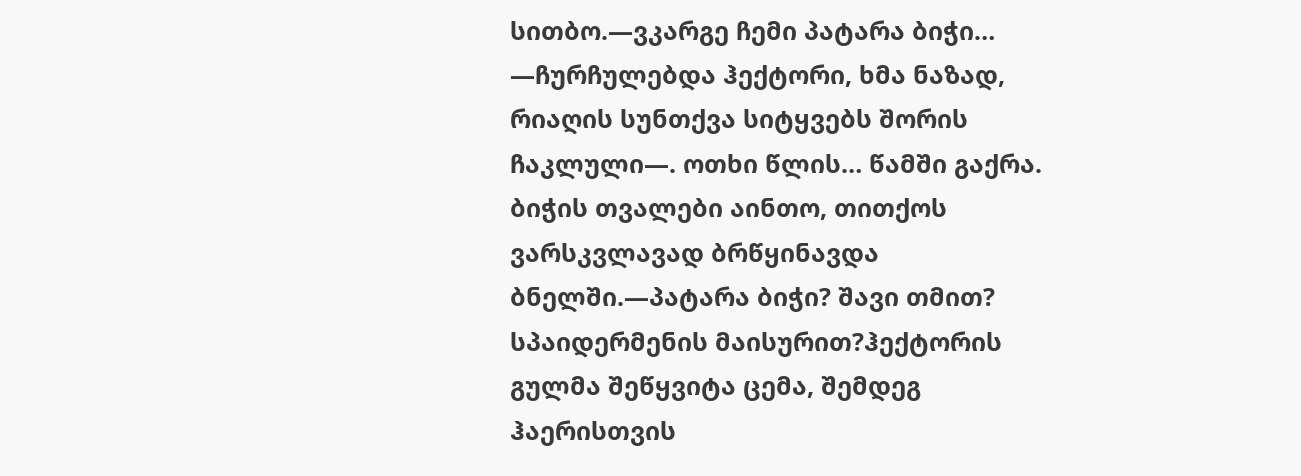სითბო.—ვკარგე ჩემი პატარა ბიჭი… —ჩურჩულებდა ჰექტორი, ხმა ნაზად, რიაღის სუნთქვა სიტყვებს შორის ჩაკლული—. ოთხი წლის… წამში გაქრა.
ბიჭის თვალები აინთო, თითქოს ვარსკვლავად ბრწყინავდა ბნელში.—პატარა ბიჭი? შავი თმით? სპაიდერმენის მაისურით?ჰექტორის გულმა შეწყვიტა ცემა, შემდეგ ჰაერისთვის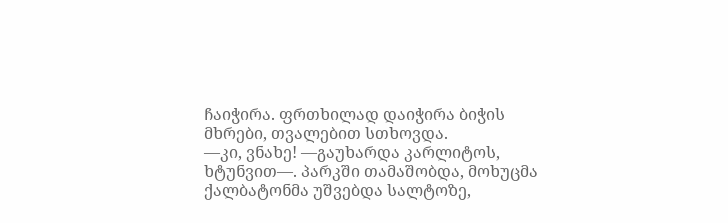ჩაიჭირა. ფრთხილად დაიჭირა ბიჭის მხრები, თვალებით სთხოვდა.
—კი, ვნახე! —გაუხარდა კარლიტოს, ხტუნვით—. პარკში თამაშობდა, მოხუცმა ქალბატონმა უშვებდა სალტოზე,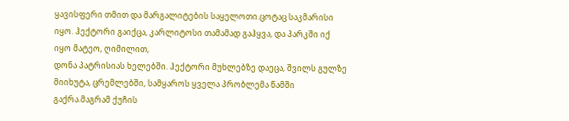ყავისფერი თმით და მარგალიტების საყელოთი.ცოტაც საკმარისი იყო. ჰექტორი გაიქცა, კარლიტოსი თამამად გაჰყვა, და პარკში იქ იყო მატეო, ღიმილით,
დონა პატრისიას ხელებში. ჰექტორი მუხლებზე დაეცა, შვილს გულზე მიიხუტა, ცრემლებში, სამყაროს ყველა პრობლემა წამში გაქრა.მაგრამ ქუჩის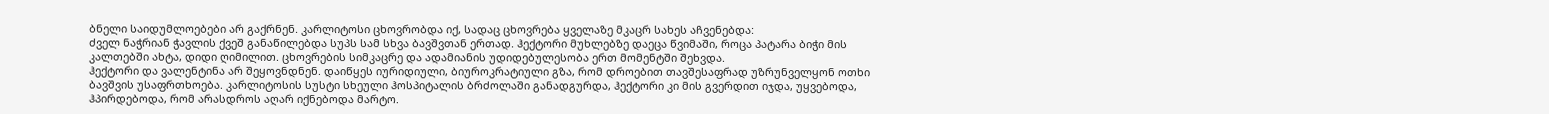ბნელი საიდუმლოებები არ გაქრნენ. კარლიტოსი ცხოვრობდა იქ, სადაც ცხოვრება ყველაზე მკაცრ სახეს აჩვენებდა:
ძველ ნაჭრიან ჭავლის ქვეშ განაწილებდა სუპს სამ სხვა ბავშვთან ერთად. ჰექტორი მუხლებზე დაეცა წვიმაში, როცა პატარა ბიჭი მის კალთებში ახტა, დიდი ღიმილით. ცხოვრების სიმკაცრე და ადამიანის უდიდებულესობა ერთ მომენტში შეხვდა.
ჰექტორი და ვალენტინა არ შეყოვნდნენ. დაიწყეს იურიდიული, ბიუროკრატიული გზა, რომ დროებით თავშესაფრად უზრუნველყონ ოთხი ბავშვის უსაფრთხოება. კარლიტოსის სუსტი სხეული ჰოსპიტალის ბრძოლაში განადგურდა, ჰექტორი კი მის გვერდით იჯდა, უყვებოდა,
ჰპირდებოდა, რომ არასდროს აღარ იქნებოდა მარტო.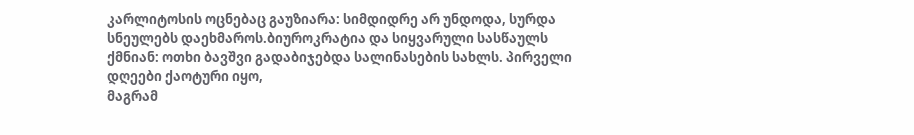კარლიტოსის ოცნებაც გაუზიარა: სიმდიდრე არ უნდოდა, სურდა სნეულებს დაეხმაროს.ბიუროკრატია და სიყვარული სასწაულს ქმნიან: ოთხი ბავშვი გადაბიჯებდა სალინასების სახლს. პირველი დღეები ქაოტური იყო,
მაგრამ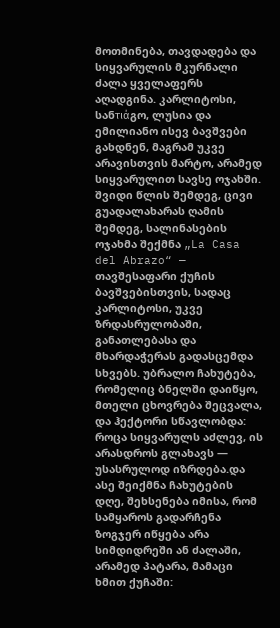მოთმინება, თავდადება და სიყვარულის მკურნალი ძალა ყველაფერს აღადგინა. კარლიტოსი, სანτιάგო, ლუსია და ემილიანო ისევ ბავშვები გახდნენ, მაგრამ უკვე არავისთვის მარტო, არამედ სიყვარულით სავსე ოჯახში.
შვიდი წლის შემდეგ, ცივი გუადალახარას ღამის შემდეგ, სალინასების ოჯახმა შექმნა „La Casa del Abrazo“ — თავშესაფარი ქუჩის ბავშვებისთვის, სადაც კარლიტოსი, უკვე ზრდასრულობაში, განათლებასა და მხარდაჭერას გადასცემდა სხვებს. უბრალო ჩახუტება,
რომელიც ბნელში დაიწყო, მთელი ცხოვრება შეცვალა, და ჰექტორი სწავლობდა: როცა სიყვარულს აძლევ, ის არასდროს გლახავს — უსასრულოდ იზრდება.და ასე შეიქმნა ჩახუტების დღე, შეხსენება იმისა, რომ სამყაროს გადარჩენა ზოგჯერ იწყება არა სიმდიდრეში ან ძალაში, არამედ პატარა, მამაცი ხმით ქუჩაში: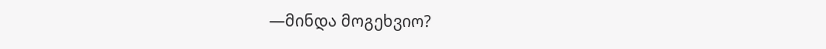—მინდა მოგეხვიო?